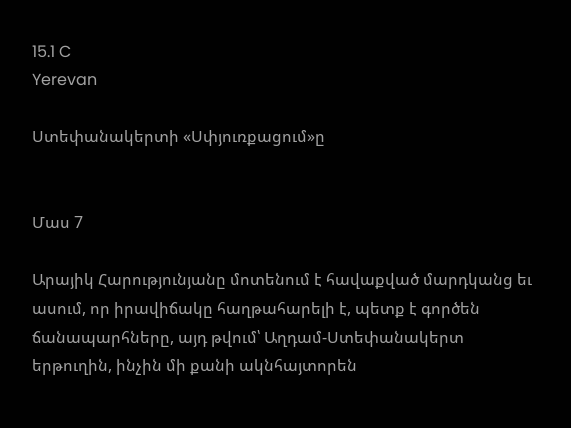15.1 C
Yerevan

Ստեփանակերտի «Սփյուռքացում»ը


Մաս 7

Արայիկ Հարությունյանը մոտենում է հավաքված մարդկանց եւ ասում, որ իրավիճակը հաղթահարելի է, պետք է գործեն ճանապարհները, այդ թվում՝ Աղդամ-Ստեփանակերտ երթուղին, ինչին մի քանի ակնհայտորեն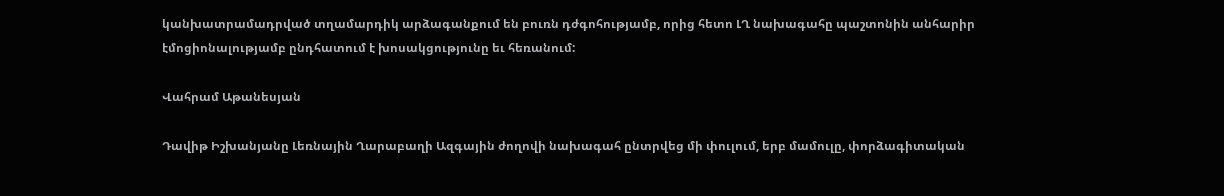կանխատրամադրված տղամարդիկ արձագանքում են բուռն դժգոհությամբ, որից հետո ԼՂ նախագահը պաշտոնին անհարիր էմոցիոնալությամբ ընդհատում է խոսակցությունը եւ հեռանում:

Վահրամ Աթանեսյան

Դավիթ Իշխանյանը Լեռնային Ղարաբաղի Ազգային ժողովի նախագահ ընտրվեց մի փուլում, երբ մամուլը, փորձագիտական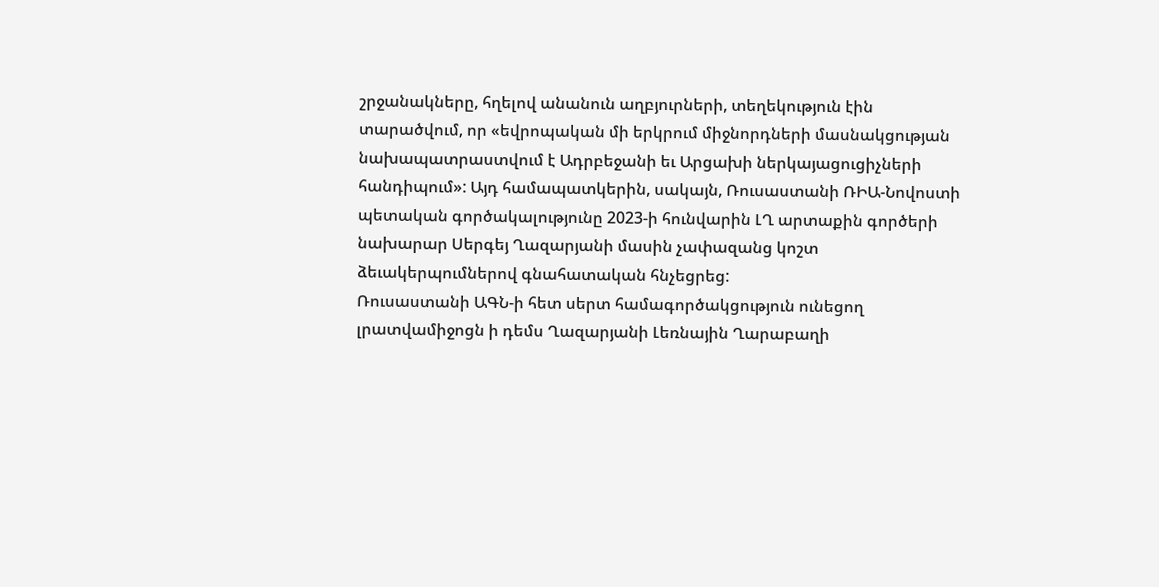շրջանակները, հղելով անանուն աղբյուրների, տեղեկություն էին տարածվում, որ «եվրոպական մի երկրում միջնորդների մասնակցության նախապատրաստվում է Ադրբեջանի եւ Արցախի ներկայացուցիչների հանդիպում»: Այդ համապատկերին, սակայն, Ռուսաստանի ՌԻԱ-Նովոստի պետական գործակալությունը 2023‑ի հունվարին ԼՂ արտաքին գործերի նախարար Սերգեյ Ղազարյանի մասին չափազանց կոշտ ձեւակերպումներով գնահատական հնչեցրեց:
Ռուսաստանի ԱԳՆ‑ի հետ սերտ համագործակցություն ունեցող լրատվամիջոցն ի դեմս Ղազարյանի Լեռնային Ղարաբաղի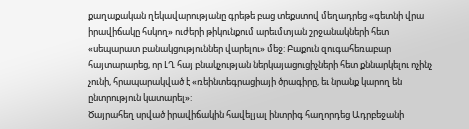քաղաքական ղեկավարությանը գրեթե բաց տեքստով մեղադրեց «գետնի վրա իրավիճակը հսկող» ուժերի թիկունքում արեւմտյան շրջանակների հետ «սեպարատ բանակցություններ վարելու» մեջ: Բաքուն զուգահեռաբար հայտարարեց, որ ԼՂ հայ բնակչության ներկայացուցիչների հետ քննարկելու ոչինչ չունի, հրապարակված է «ռեինտեգրացիայի ծրագիրը, եւ նրանք կարող են ընտրություն կատարել»:
Ծայրահեղ սրված իրավիճակին հավելյալ ինտրիգ հաղորդեց Ադրբեջանի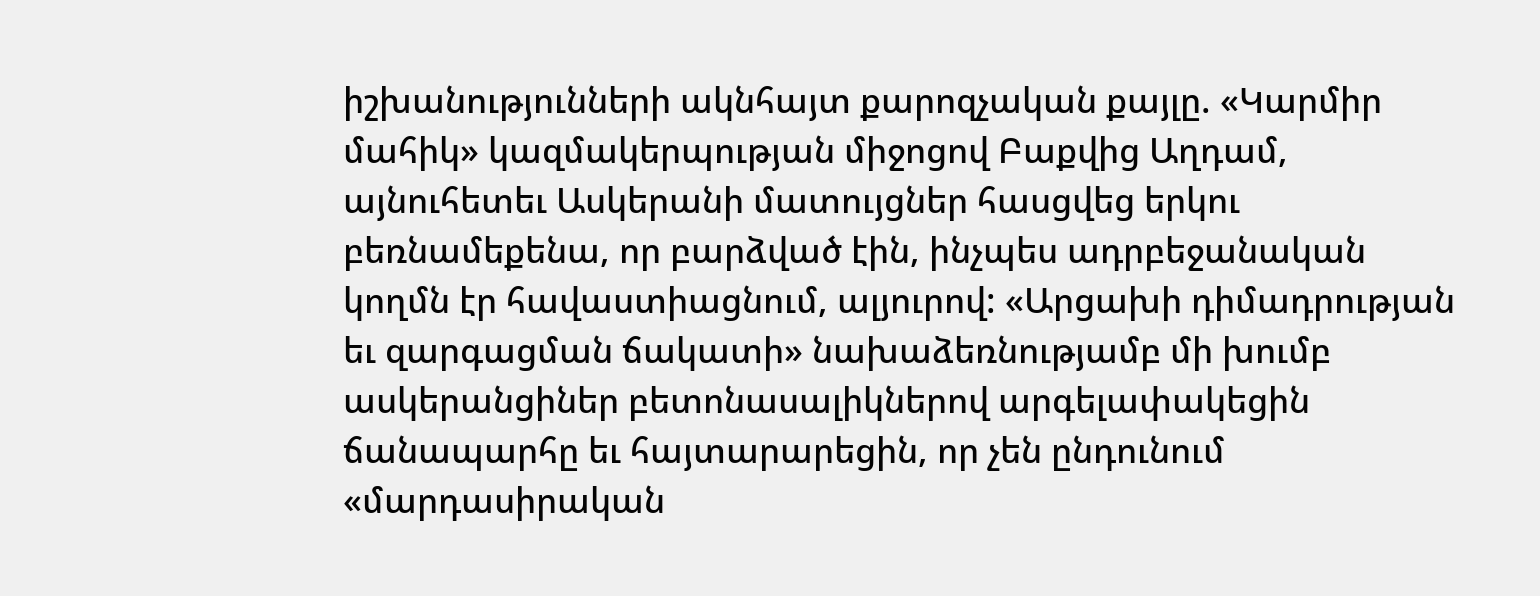իշխանությունների ակնհայտ քարոզչական քայլը. «Կարմիր մահիկ» կազմակերպության միջոցով Բաքվից Աղդամ, այնուհետեւ Ասկերանի մատույցներ հասցվեց երկու բեռնամեքենա, որ բարձված էին, ինչպես ադրբեջանական կողմն էր հավաստիացնում, ալյուրով: «Արցախի դիմադրության եւ զարգացման ճակատի» նախաձեռնությամբ մի խումբ ասկերանցիներ բետոնասալիկներով արգելափակեցին ճանապարհը եւ հայտարարեցին, որ չեն ընդունում «մարդասիրական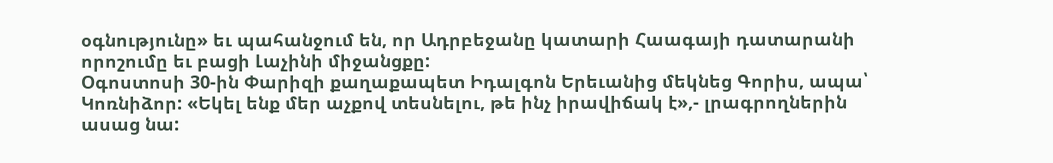օգնությունը» եւ պահանջում են, որ Ադրբեջանը կատարի Հաագայի դատարանի որոշումը եւ բացի Լաչինի միջանցքը:
Օգոստոսի 30-ին Փարիզի քաղաքապետ Իդալգոն Երեւանից մեկնեց Գորիս, ապա՝ Կոռնիձոր: «Եկել ենք մեր աչքով տեսնելու, թե ինչ իրավիճակ է»,- լրագրողներին ասաց նա: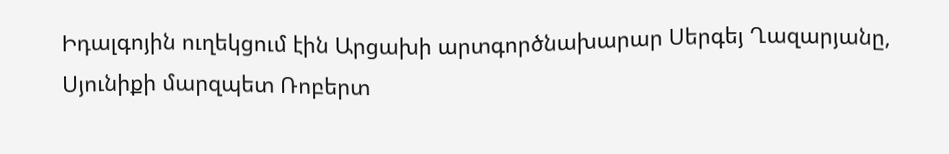Իդալգոյին ուղեկցում էին Արցախի արտգործնախարար Սերգեյ Ղազարյանը, Սյունիքի մարզպետ Ռոբերտ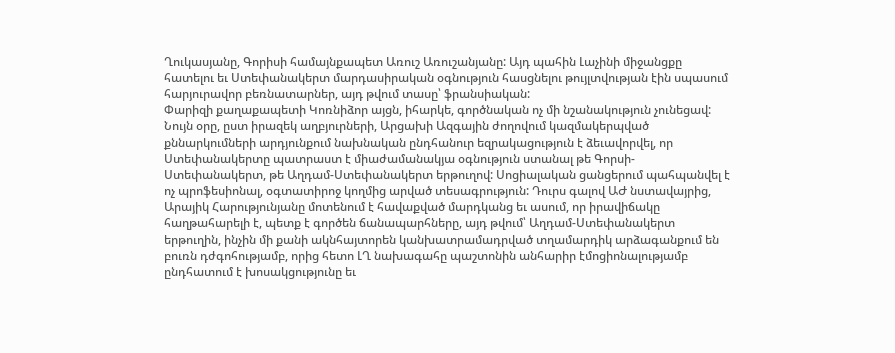Ղուկասյանը, Գորիսի համայնքապետ Առուշ Առուշանյանը: Այդ պահին Լաչինի միջանցքը հատելու եւ Ստեփանակերտ մարդասիրական օգնություն հասցնելու թույլտվության էին սպասում հարյուրավոր բեռնատարներ, այդ թվում տասը՝ ֆրանսիական:
Փարիզի քաղաքապետի Կոռնիձոր այցն, իհարկե, գործնական ոչ մի նշանակություն չունեցավ: Նույն օրը, ըստ իրազեկ աղբյուրների, Արցախի Ազգային ժողովում կազմակերպված քննարկումների արդյունքում նախնական ընդհանուր եզրակացություն է ձեւավորվել, որ Ստեփանակերտը պատրաստ է միաժամանակյա օգնություն ստանալ թե Գորսի-Ստեփանակերտ, թե Աղդամ-Ստեփանակերտ երթուղով: Սոցիալական ցանցերում պահպանվել է ոչ պրոֆեսիոնալ, օգտատիրոջ կողմից արված տեսագրություն: Դուրս գալով ԱԺ նստավայրից, Արայիկ Հարությունյանը մոտենում է հավաքված մարդկանց եւ ասում, որ իրավիճակը հաղթահարելի է, պետք է գործեն ճանապարհները, այդ թվում՝ Աղդամ-Ստեփանակերտ երթուղին, ինչին մի քանի ակնհայտորեն կանխատրամադրված տղամարդիկ արձագանքում են բուռն դժգոհությամբ, որից հետո ԼՂ նախագահը պաշտոնին անհարիր էմոցիոնալությամբ ընդհատում է խոսակցությունը եւ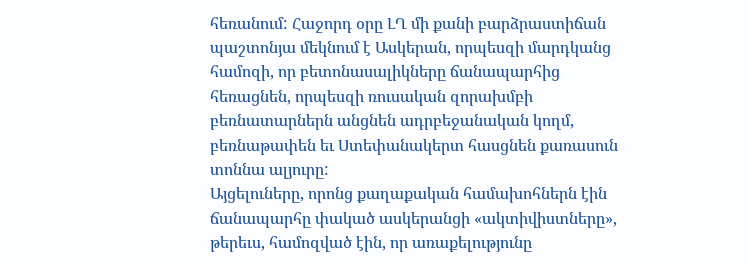հեռանում: Հաջորդ օրը ԼՂ մի քանի բարձրաստիճան պաշտոնյա մեկնում է Ասկերան, որպեսզի մարդկանց համոզի, որ բետոնասալիկները ճանապարհից հեռացնեն, որպեսզի ռուսական զորախմբի բեռնատարներն անցնեն ադրբեջանական կողմ, բեռնաթափեն եւ Ստեփանակերտ հասցնեն քառասուն տոննա ալյուրը:
Այցելուները, որոնց քաղաքական համախոհներն էին ճանապարհը փակած ասկերանցի «ակտիվիստները», թերեւս, համոզված էին, որ առաքելությունը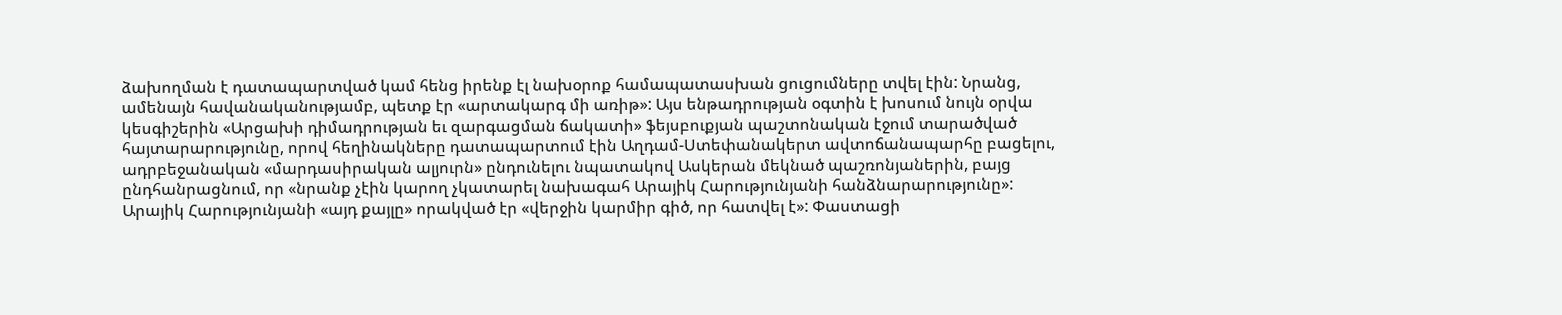ձախողման է դատապարտված կամ հենց իրենք էլ նախօրոք համապատասխան ցուցումները տվել էին: Նրանց, ամենայն հավանականությամբ, պետք էր «արտակարգ մի առիթ»: Այս ենթադրության օգտին է խոսում նույն օրվա կեսգիշերին «Արցախի դիմադրության եւ զարգացման ճակատի» ֆեյսբուքյան պաշտոնական էջում տարածված հայտարարությունը, որով հեղինակները դատապարտում էին Աղդամ-Ստեփանակերտ ավտոճանապարհը բացելու, ադրբեջանական «մարդասիրական ալյուրն» ընդունելու նպատակով Ասկերան մեկնած պաշռոնյաներին, բայց ընդհանրացնում, որ «նրանք չէին կարող չկատարել նախագահ Արայիկ Հարությունյանի հանձնարարությունը»:
Արայիկ Հարությունյանի «այդ քայլը» որակված էր «վերջին կարմիր գիծ, որ հատվել է»: Փաստացի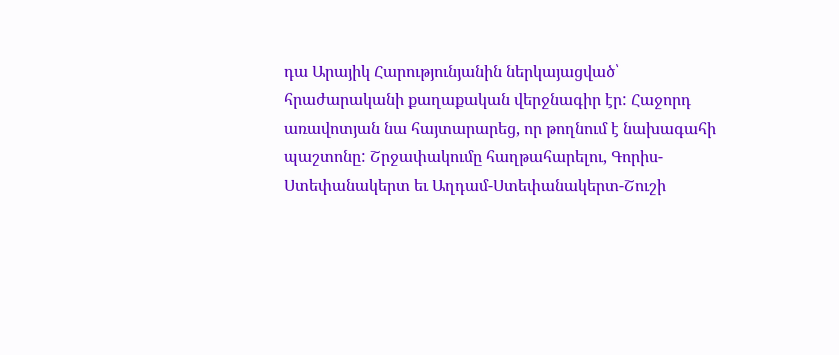դա Արայիկ Հարությունյանին ներկայացված՝ հրաժարականի քաղաքական վերջնագիր էր: Հաջորդ առավոտյան նա հայտարարեց, որ թողնում է նախագահի պաշտոնը: Շրջափակումը հաղթահարելու, Գորիս-Ստեփանակերտ եւ Աղդամ-Ստեփանակերտ-Շուշի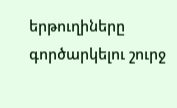երթուղիները գործարկելու շուրջ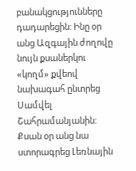բանակցությունները դադարեցին: Ինը օր անց Ազգային ժողովը նույն քսաներկու «կողմ» քվեով նախագահ ընտրեց Սամվել Շահրամանյանին: Քսան օր անց նա ստորագրեց Լեռնային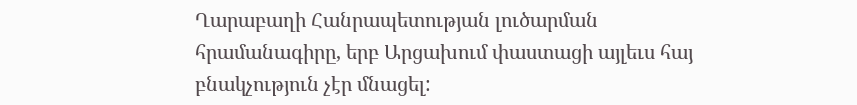Ղարաբաղի Հանրապետության լուծարման հրամանագիրը, երբ Արցախում փաստացի այլեւս հայ բնակչություն չէր մնացել: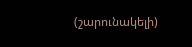(շարունակելի)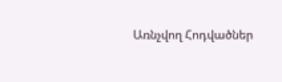Առնչվող Հոդվածներ